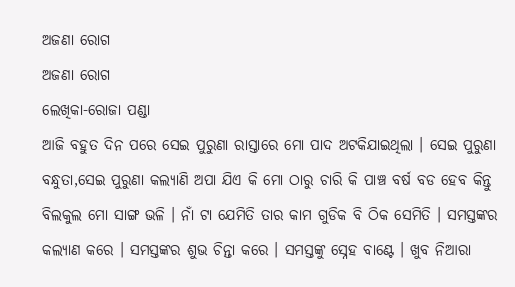ଅଜଣା ରୋଗ
ଅଜଣା ରୋଗ
ଲେଖିକା-ରୋଜା ପଣ୍ଡା
ଆଜି ବହୁତ ଦିନ ପରେ ସେଇ ପୁରୁଣା ରାସ୍ତାରେ ମୋ ପାଦ ଅଟକିଯାଇଥିଲା । ସେଇ ପୁରୁଣା ବନ୍ଧୁତା,ସେଇ ପୁରୁଣା କଲ୍ୟାଣି ଅପା ଯିଏ କି ମୋ ଠାରୁ ଚାରି କି ପାଞ୍ଚ ବର୍ଷ ବଡ ହେବ କିନ୍ତୁ ବିଲକୁଲ ମୋ ସାଙ୍ଗ ଭଳି । ନାଁ ଟା ଯେମିତି ତାର କାମ ଗୁଡିକ ବି ଠିକ ସେମିତି । ସମସ୍ତଙ୍କର କଲ୍ୟାଣ କରେ । ସମସ୍ତଙ୍କର ଶୁଭ ଚିନ୍ତା କରେ । ସମସ୍ତଙ୍କୁ ସ୍ନେହ ବାଣ୍ଟେ । ଖୁବ ନିଆରା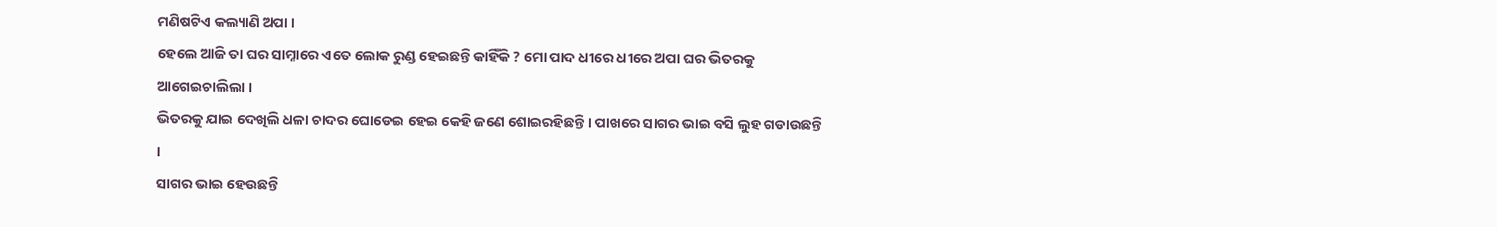ମଣିଷଟିଏ କଲ୍ୟାଣି ଅପା ।
ହେଲେ ଆଜି ତା ଘର ସାମ୍ନାରେ ଏତେ ଲୋକ ରୁଣ୍ଡ ହେଇଛନ୍ତି କାହିଁକି ? ମୋ ପାଦ ଧୀରେ ଧୀରେ ଅପା ଘର ଭିତରକୁ ଆଗେଇଚାଲିଲା ।
ଭିତରକୁ ଯାଇ ଦେଖିଲି ଧଳା ଚାଦର ଘୋଡେଇ ହେଇ କେହି ଜଣେ ଶୋଇରହିଛନ୍ତି । ପାଖରେ ସାଗର ଭାଇ ବସି ଲୁହ ଗଡାଉଛନ୍ତି ।
ସାଗର ଭାଇ ହେଉଛନ୍ତି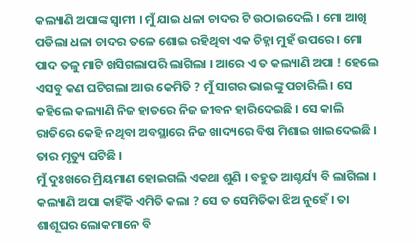କଲ୍ୟାଣି ଅପାଙ୍କ ସ୍ୱାମୀ । ମୁଁ ଯାଇ ଧଳା ଚାଦର ଟି ଉଠାଇଦେଲି । ମୋ ଆଖି ପଡିଲା ଧଳା ଚାଦର ତଳେ ଶୋଇ ରହିଥିବା ଏକ ଚିହ୍ନା ମୁହଁ ଉପରେ । ମୋ ପାଦ ତଳୁ ମାଟି ଖସିଗଲାପରି ଲାଗିଲା । ଆରେ ଏ ତ କଲ୍ୟାଣି ଅପା ! ହେଲେ ଏସବୁ କଣ ଘଟିଗଲା ଆଉ କେମିତି ? ମୁଁ ସାଗର ଭାଇଙ୍କୁ ପଚାରିଲି । ସେ କହିଲେ କଲ୍ୟାଣି ନିଜ ହାତରେ ନିଜ ଜୀବନ ହାରିଦେଇଛି । ସେ କାଲି ରାତିରେ କେହି ନଥିବା ଅବସ୍ଥାରେ ନିଜ ଖାଦ୍ୟରେ ବିଷ ମିଶାଇ ଖାଇଦେଇଛି । ତାର ମୃତ୍ୟୁ ଘଟିଛି ।
ମୁଁ ଦୁଃଖରେ ମ୍ରିୟମାଣ ହୋଇଗଲି ଏକଥା ଶୁଣି । ବହୁତ ଆଶ୍ଚର୍ଯ୍ୟ ବି ଲାଗିଲା । କଲ୍ୟାଣି ଅପା କାହିଁକି ଏମିତି କଲା ? ସେ ତ ସେମିତିକା ଝିଅ ନୁହେଁ । ତା ଶାଶୂଘର ଲୋକମାନେ ବି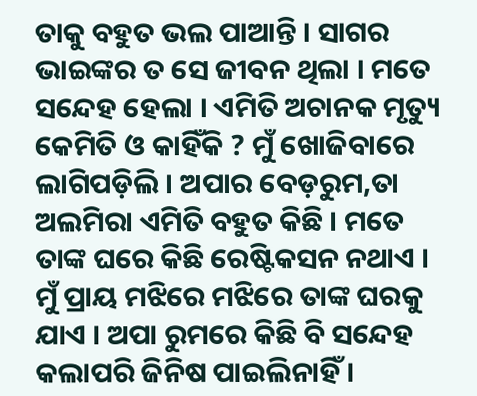ତାକୁ ବହୁତ ଭଲ ପାଆନ୍ତି । ସାଗର ଭାଇଙ୍କର ତ ସେ ଜୀବନ ଥିଲା । ମତେ ସନ୍ଦେହ ହେଲା । ଏମିତି ଅଚାନକ ମୃତ୍ୟୁ କେମିତି ଓ କାହିଁକି ? ମୁଁ ଖୋଜିବାରେ ଲାଗିପଡ଼ିଲି । ଅପାର ବେଡ଼ରୁମ,ତା ଅଲମିରା ଏମିତି ବହୁତ କିଛି । ମତେ ତାଙ୍କ ଘରେ କିଛି ରେଷ୍ଟିକସନ ନଥାଏ । ମୁଁ ପ୍ରାୟ ମଝିରେ ମଝିରେ ତାଙ୍କ ଘରକୁ ଯାଏ । ଅପା ରୁମରେ କିଛି ବି ସନ୍ଦେହ କଲାପରି ଜିନିଷ ପାଇଲିନାହିଁ ।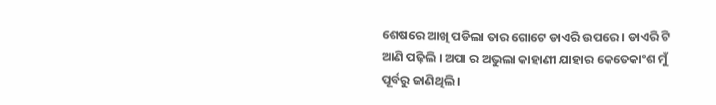ଶେଷରେ ଆଖି ପଡିଲା ତାର ଗୋଟେ ଡାଏରି ଉପରେ । ଡାଏରି ଟି ଆଣି ପଢ଼ିଲି । ଅପା ର ଅଭୁଲା କାହାଣୀ ଯାହାର କେତେକାଂଶ ମୁଁ ପୂର୍ବରୁ ଜାଣିଥିଲି ।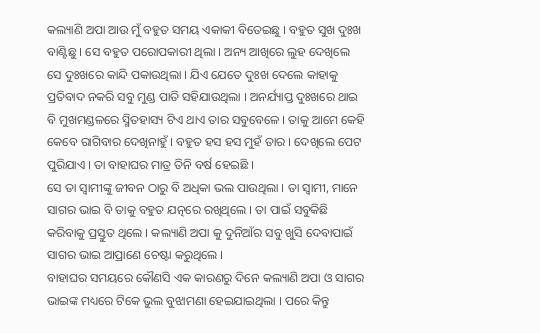କଲ୍ୟାଣି ଅପା ଆଉ ମୁଁ ବହୁତ ସମୟ ଏକାକୀ ବିତେଇଛୁ । ବହୁତ ସୁଖ ଦୁଃଖ ବାଣ୍ଟିଛୁ । ସେ ବହୁତ ପରୋପକାରୀ ଥିଲା । ଅନ୍ୟ ଆଖିରେ ଲୁହ ଦେଖିଲେ ସେ ଦୁଃଖରେ କାନ୍ଦି ପକାଉଥିଲା । ଯିଏ ଯେତେ ଦୁଃଖ ଦେଲେ କାହାକୁ ପ୍ରତିବାଦ ନକରି ସବୁ ମୁଣ୍ଡ ପାତି ସହିଯାଉଥିଲା । ଅନର୍ଯ୍ୟାପ୍ତ ଦୁଃଖରେ ଥାଇ ବି ମୁଖମଣ୍ଡଳରେ ସ୍ମିତହାସ୍ୟ ଟିଏ ଥାଏ ତାର ସବୁବେଳେ । ତାକୁ ଆମେ କେହି କେବେ ରାଗିବାର ଦେଖିନାହୁଁ । ବହୁତ ହସ ହସ ମୁହଁ ତାର । ଦେଖିଲେ ପେଟ ପୁରିଯାଏ । ତା ବାହାଘର ମାତ୍ର ତିନି ବର୍ଷ ହେଇଛି ।
ସେ ତା ସ୍ୱାମୀଙ୍କୁ ଜୀବନ ଠାରୁ ବି ଅଧିକା ଭଲ ପାଉଥିଲା । ତା ସ୍ବାମୀ, ମାନେ ସାଗର ଭାଇ ବି ତାକୁ ବହୁତ ଯତ୍ନରେ ରଖିଥିଲେ । ତା ପାଇଁ ସବୁକିଛି କରିବାକୁ ପ୍ରସ୍ତୁତ ଥିଲେ । କଲ୍ୟାଣି ଅପା କୁ ଦୁନିଆଁର ସବୁ ଖୁସି ଦେବାପାଇଁ ସାଗର ଭାଇ ଆପ୍ରାଣେ ଚେଷ୍ଟା କରୁଥିଲେ ।
ବାହାଘର ସମୟରେ କୌଣସି ଏକ କାରଣରୁ ଦିନେ କଲ୍ୟାଣି ଅପା ଓ ସାଗର ଭାଇଙ୍କ ମଧ୍ୟରେ ଟିକେ ଭୁଲ ବୁଝାମଣା ହେଇଯାଇଥିଲା । ପରେ କିନ୍ତୁ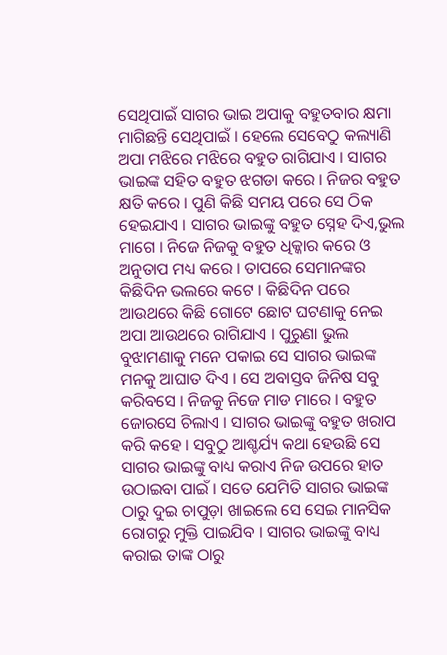ସେଥିପାଇଁ ସାଗର ଭାଇ ଅପାକୁ ବହୁତବାର କ୍ଷମା ମାଗିଛନ୍ତି ସେଥିପାଇଁ । ହେଲେ ସେବେଠୁ କଲ୍ୟାଣି ଅପା ମଝିରେ ମଝିରେ ବହୁତ ରାଗିଯାଏ । ସାଗର ଭାଇଙ୍କ ସହିତ ବହୁତ ଝଗଡା କରେ । ନିଜର ବହୁତ କ୍ଷତି କରେ । ପୁଣି କିଛି ସମୟ ପରେ ସେ ଠିକ ହେଇଯାଏ । ସାଗର ଭାଇଙ୍କୁ ବହୁତ ସ୍ନେହ ଦିଏ,ଭୁଲ ମାଗେ । ନିଜେ ନିଜକୁ ବହୁତ ଧିକ୍କାର କରେ ଓ ଅନୁତାପ ମଧ୍ୟ କରେ । ତାପରେ ସେମାନଙ୍କର କିଛିଦିନ ଭଲରେ କଟେ । କିଛିଦିନ ପରେ ଆଉଥରେ କିଛି ଗୋଟେ ଛୋଟ ଘଟଣାକୁ ନେଇ ଅପା ଆଉଥରେ ରାଗିଯାଏ । ପୁରୁଣା ଭୁଲ ବୁଝାମଣାକୁ ମନେ ପକାଇ ସେ ସାଗର ଭାଇଙ୍କ ମନକୁ ଆଘାତ ଦିଏ । ସେ ଅବାସ୍ତବ ଜିନିଷ ସବୁ କରିବସେ । ନିଜକୁ ନିଜେ ମାଡ ମାରେ । ବହୁତ ଜୋରସେ ଚିଲାଏ । ସାଗର ଭାଇଙ୍କୁ ବହୁତ ଖରାପ କରି କହେ । ସବୁଠୁ ଆଶ୍ଚର୍ଯ୍ୟ କଥା ହେଉଛି ସେ ସାଗର ଭାଇଙ୍କୁ ବାଧ୍ୟ କରାଏ ନିଜ ଉପରେ ହାତ ଉଠାଇବା ପାଇଁ । ସତେ ଯେମିତି ସାଗର ଭାଇଙ୍କ ଠାରୁ ଦୁଇ ଚାପୁଡ଼ା ଖାଇଲେ ସେ ସେଇ ମାନସିକ ରୋଗରୁ ମୁକ୍ତି ପାଇଯିବ । ସାଗର ଭାଇଙ୍କୁ ବାଧ୍ୟ କରାଇ ତାଙ୍କ ଠାରୁ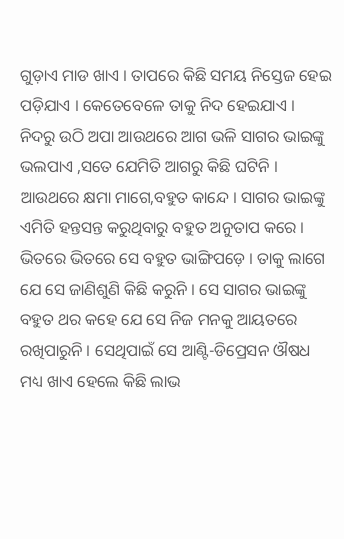ଗୁଡ଼ାଏ ମାଡ ଖାଏ । ତାପରେ କିଛି ସମୟ ନିସ୍ତେଜ ହେଇ ପଡ଼ିଯାଏ । କେତେବେଳେ ତାକୁ ନିଦ ହେଇଯାଏ । ନିଦରୁ ଉଠି ଅପା ଆଉଥରେ ଆଗ ଭଳି ସାଗର ଭାଇଙ୍କୁ ଭଲପାଏ ,ସତେ ଯେମିତି ଆଗରୁ କିଛି ଘଟିନି । ଆଉଥରେ କ୍ଷମା ମାଗେ,ବହୁତ କାନ୍ଦେ । ସାଗର ଭାଇଙ୍କୁ ଏମିତି ହନ୍ତସନ୍ତ କରୁଥିବାରୁ ବହୁତ ଅନୁତାପ କରେ । ଭିତରେ ଭିତରେ ସେ ବହୁତ ଭାଙ୍ଗିପଡ଼େ । ତାକୁ ଲାଗେ ଯେ ସେ ଜାଣିଶୁଣି କିଛି କରୁନି । ସେ ସାଗର ଭାଇଙ୍କୁ ବହୁତ ଥର କହେ ଯେ ସେ ନିଜ ମନକୁ ଆୟତରେ ରଖିପାରୁନି । ସେଥିପାଇଁ ସେ ଆଣ୍ଟି-ଡିପ୍ରେସନ ଔଷଧ ମଧ୍ୟ ଖାଏ ହେଲେ କିଛି ଲାଭ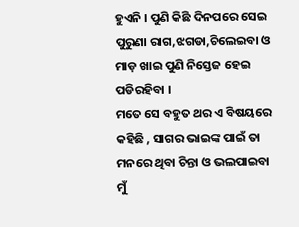ହୁଏନି । ପୁଣି କିଛି ଦିନପରେ ସେଇ ପୁରୁଣା ରାଗ,ଝଗଡା,ଚିଲେଇବା ଓ ମାଡ଼ ଖାଇ ପୁଣି ନିସ୍ତେଜ ହେଇ ପଡିରହିବା ।
ମତେ ସେ ବହୁତ ଥର ଏ ବିଷୟରେ କହିଛି , ସାଗର ଭାଇଙ୍କ ପାଇଁ ତା ମନରେ ଥିବା ଚିନ୍ତା ଓ ଭଲପାଇବା ମୁଁ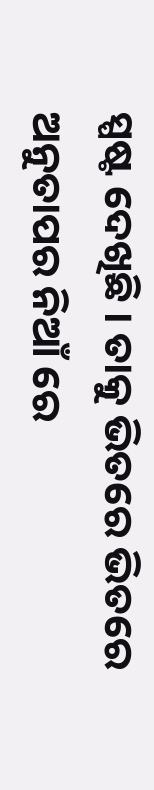ସ୍ପଷ୍ଟ ଦେଖିଛି । ତାକୁ ଭିତରେ ଭିତରେ ଅନୁତାପର ନିଆଁ ରେ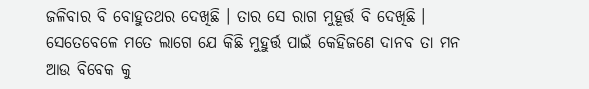ଜଳିବାର ବି ବୋହୁତଥର ଦେଖିଛି । ତାର ସେ ରାଗ ମୁହୂର୍ତ୍ତ ବି ଦେଖିଛି । ସେତେବେଳେ ମତେ ଲାଗେ ଯେ କିଛି ମୁହୁର୍ତ୍ତ ପାଇଁ କେହିଜଣେ ଦାନବ ତା ମନ ଆଉ ବିବେକ କୁ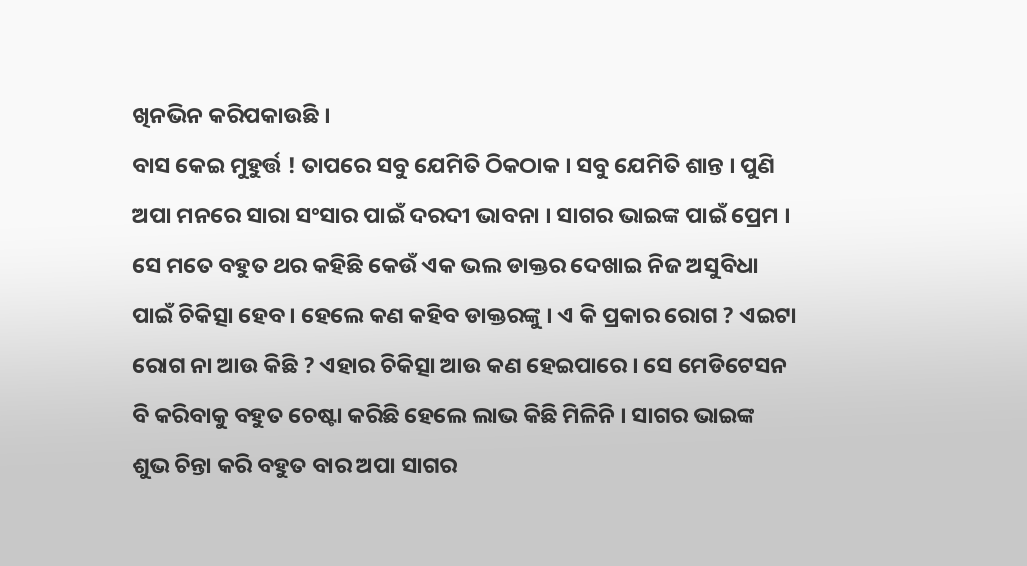ଖିନଭିନ କରିପକାଉଛି ।
ବାସ କେଇ ମୁହୁର୍ତ୍ତ ! ତାପରେ ସବୁ ଯେମିତି ଠିକଠାକ । ସବୁ ଯେମିତି ଶାନ୍ତ । ପୁଣି ଅପା ମନରେ ସାରା ସଂସାର ପାଇଁ ଦରଦୀ ଭାବନା । ସାଗର ଭାଇଙ୍କ ପାଇଁ ପ୍ରେମ ।
ସେ ମତେ ବହୁତ ଥର କହିଛି କେଉଁ ଏକ ଭଲ ଡାକ୍ତର ଦେଖାଇ ନିଜ ଅସୁବିଧା ପାଇଁ ଚିକିତ୍ସା ହେବ । ହେଲେ କଣ କହିବ ଡାକ୍ତରଙ୍କୁ । ଏ କି ପ୍ରକାର ରୋଗ ? ଏଇଟା ରୋଗ ନା ଆଉ କିଛି ? ଏହାର ଚିକିତ୍ସା ଆଉ କଣ ହେଇପାରେ । ସେ ମେଡିଟେସନ ବି କରିବାକୁ ବହୁତ ଚେଷ୍ଟା କରିଛି ହେଲେ ଲାଭ କିଛି ମିଳିନି । ସାଗର ଭାଇଙ୍କ ଶୁଭ ଚିନ୍ତା କରି ବହୁତ ବାର ଅପା ସାଗର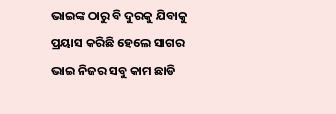ଭାଇଙ୍କ ଠାରୁ ବି ଦୁରକୁ ଯିବାକୁ ପ୍ରୟାସ କରିଛି ହେଲେ ସାଗର ଭାଇ ନିଜର ସବୁ କାମ ଛାଡି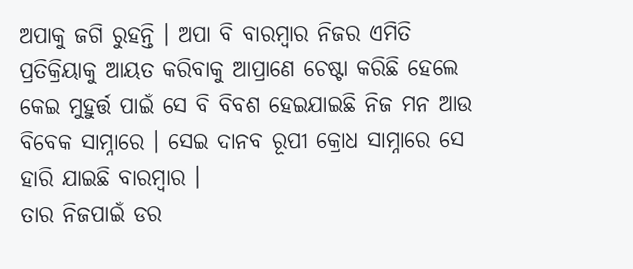ଅପାକୁ ଜଗି ରୁହନ୍ତି । ଅପା ବି ବାରମ୍ବାର ନିଜର ଏମିତି ପ୍ରତିକ୍ରିୟାକୁ ଆୟତ କରିବାକୁ ଆପ୍ରାଣେ ଚେଷ୍ଟା କରିଛି ହେଲେ କେଇ ମୁହୁର୍ତ୍ତ ପାଇଁ ସେ ବି ବିବଶ ହେଇଯାଇଛି ନିଜ ମନ ଆଉ ବିବେକ ସାମ୍ନାରେ । ସେଇ ଦାନବ ରୂପୀ କ୍ରୋଧ ସାମ୍ନାରେ ସେ ହାରି ଯାଇଛି ବାରମ୍ବାର ।
ତାର ନିଜପାଇଁ ଡର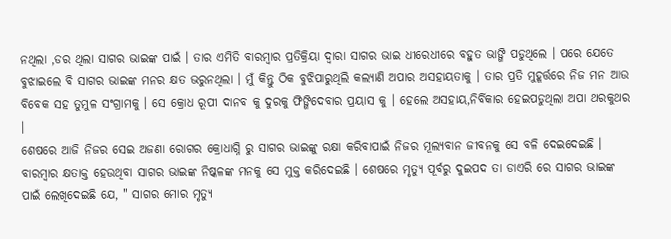ନଥିଲା ,ଡର ଥିଲା ସାଗର ଭାଇଙ୍କ ପାଇଁ । ତାର ଏମିତି ବାରମ୍ବାର ପ୍ରତିକ୍ରିୟା ଦ୍ୱାରା ସାଗର ଭାଇ ଧୀରେଧୀରେ ବହୁତ ଭାଙ୍ଗି ପଡୁଥିଲେ । ପରେ ଯେତେ ବୁଝାଇଲେ ବି ସାଗର ଭାଇଙ୍କ ମନର କ୍ଷତ ଭରୁନଥିଲା । ମୁଁ କିନ୍ତୁ ଠିକ ବୁଝିପାରୁଥିଲି କଲ୍ୟାଣି ଅପାର ଅସହାୟତାକୁ । ତାର ପ୍ରତି ମୁହୂର୍ତ୍ତରେ ନିଜ ମନ ଆଉ ବିବେକ ସହ ତୁମୁଳ ସଂଗ୍ରାମକୁ । ସେ କ୍ରୋଧ ରୂପୀ ଦାନବ କୁ ଦୁରକୁ ଫିଙ୍ଗିଦେବାର ପ୍ରୟାସ କୁ । ହେଲେ ଅସହାୟ,ନିର୍ବିକାର ହେଇପଡୁଥିଲା ଅପା ଥରକୁଥର ।
ଶେଷରେ ଆଜି ନିଜର ସେଇ ଅଜଣା ରୋଗର କ୍ରୋଧାଗ୍ନି ରୁ ସାଗର ଭାଇଙ୍କୁ ରକ୍ଷା କରିବାପାଇଁ ନିଜର ମୂଲ୍ୟବାନ ଜୀବନକୁ ସେ ବଳି ଦେଇଦେଇଛି । ବାରମ୍ବାର କ୍ଷତାକ୍ତ ହେଉଥିବା ସାଗର ଭାଇଙ୍କ ନିଷ୍କଳଙ୍କ ମନକୁ ସେ ମୁକ୍ତ କରିଦେଇଛି । ଶେଷରେ ମୃତ୍ୟୁ ପୂର୍ବରୁ ଦୁଇପଦ ତା ଡାଏରି ରେ ସାଗର ଭାଇଙ୍କ ପାଇଁ ଲେଖିଦେଇଛି ଯେ, " ସାଗର ମୋର ମୃତ୍ୟୁ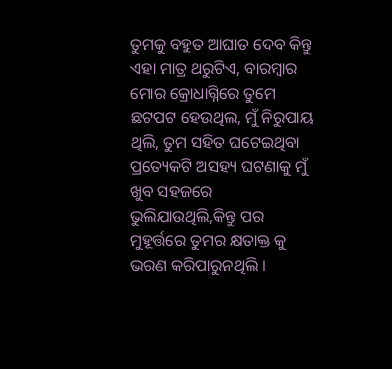ତୁମକୁ ବହୁତ ଆଘାତ ଦେବ କିନ୍ତୁ ଏହା ମାତ୍ର ଥରୁଟିଏ, ବାରମ୍ବାର ମୋର କ୍ରୋଧାଗ୍ନିରେ ତୁମେ ଛଟପଟ ହେଉଥିଲ, ମୁଁ ନିରୁପାୟ ଥିଲି, ତୁମ ସହିତ ଘଟେଇଥିବା ପ୍ରତ୍ୟେକଟି ଅସହ୍ୟ ଘଟଣାକୁ ମୁଁ ଖୁବ ସହଜରେ ଭୁଲିଯାଉଥିଲି,କିନ୍ତୁ ପର ମୁହୂର୍ତ୍ତରେ ତୁମର କ୍ଷତାକ୍ତ କୁ ଭରଣ କରିପାରୁନଥିଲି ।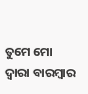ତୁମେ ମୋ ଦ୍ୱାରା ବାରମ୍ବାର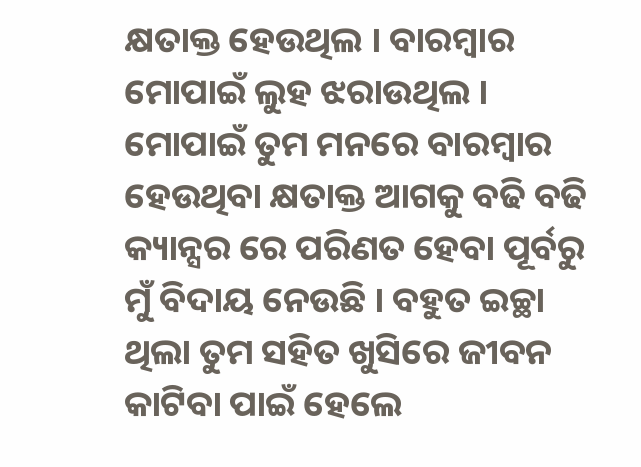କ୍ଷତାକ୍ତ ହେଉଥିଲ । ବାରମ୍ବାର ମୋପାଇଁ ଲୁହ ଝରାଉଥିଲ । ମୋପାଇଁ ତୁମ ମନରେ ବାରମ୍ବାର ହେଉଥିବା କ୍ଷତାକ୍ତ ଆଗକୁ ବଢି ବଢି କ୍ୟାନ୍ସର ରେ ପରିଣତ ହେବା ପୂର୍ବରୁ ମୁଁ ବିଦାୟ ନେଉଛି । ବହୁତ ଇଚ୍ଛା ଥିଲା ତୁମ ସହିତ ଖୁସିରେ ଜୀବନ କାଟିବା ପାଇଁ ହେଲେ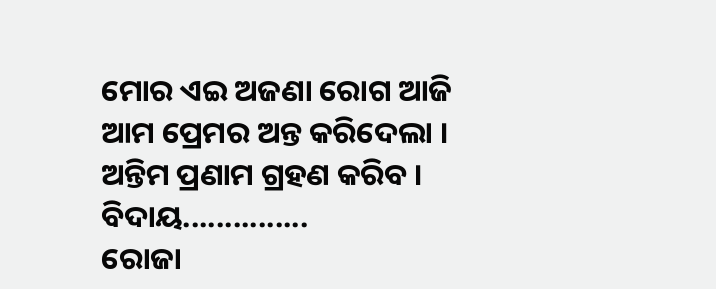ମୋର ଏଇ ଅଜଣା ରୋଗ ଆଜି ଆମ ପ୍ରେମର ଅନ୍ତ କରିଦେଲା । ଅନ୍ତିମ ପ୍ରଣାମ ଗ୍ରହଣ କରିବ ।
ବିଦାୟ...............
ରୋଜା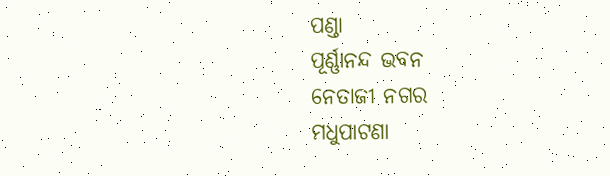ପଣ୍ଡା
ପୂର୍ଣ୍ଣାନନ୍ଦ ଭବନ
ନେତାଜୀ ନଗର
ମଧୁପାଟଣା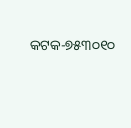କଟକ-୭୫୩୦୧୦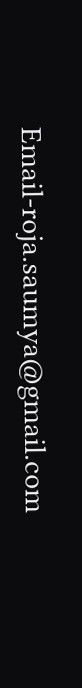Email-roja.saumya@gmail.com